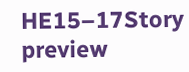HE15–17Story preview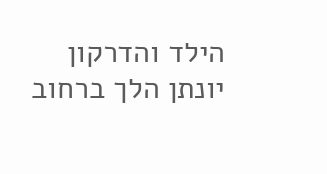הילד והדרקון
יונתן הלך ברחוב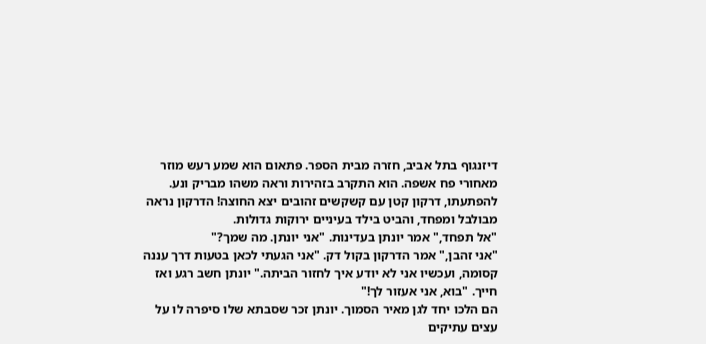דיזנגוף בתל אביב, חזרה מבית הספר. פתאום הוא שמע רעש מוזר מאחורי פח אשפה. הוא התקרב בזהירות וראה משהו מבריק ונע.
להפתעתו, דרקון קטן עם קשקשים זהובים יצא החוצה! הדרקון נראה מבולבל ומפחד, והביט בילד בעיניים ירוקות גדולות.
"אל תפחד," אמר יונתן בעדינות. "אני יונתן. מה שמך?"
"אני זהבן," אמר הדרקון בקול דק. "אני הגעתי לכאן בטעות דרך עננה קסומה, ועכשיו אני לא יודע איך לחזור הביתה." יונתן חשב רגע ואז חייך. "בוא, אני אעזור לך!"
הם הלכו יחד לגן מאיר הסמוך. יונתן זכר שסבתא שלו סיפרה לו על עצים עתיקים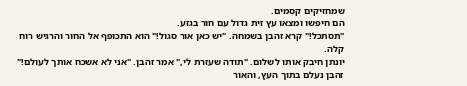שמחזיקים קסמים.
הם חיפשו ומצאו עץ זית גדול עם חור בגזע.
"תסתכל!" קרא זהבן בשמחה. "יש כאן אור סגול!" הוא התכופף אל החור והרגיש רוח קלה.
יונתן חיבק אותו לשלום. "תודה שעזרת לי," אמר זהבן. "אני לא אשכח אותך לעולם!"
זהבן נעלם בתוך העץ, והאור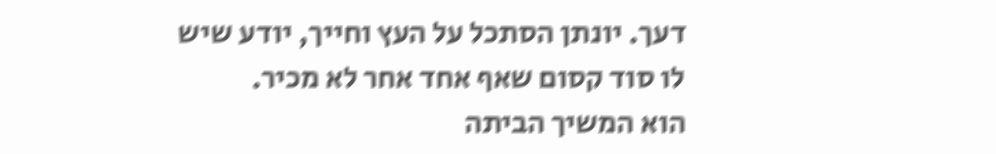דעך. יונתן הסתכל על העץ וחייך, יודע שיש לו סוד קסום שאף אחד אחר לא מכיר.
הוא המשיך הביתה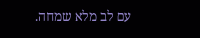עם לב מלא שמחה.